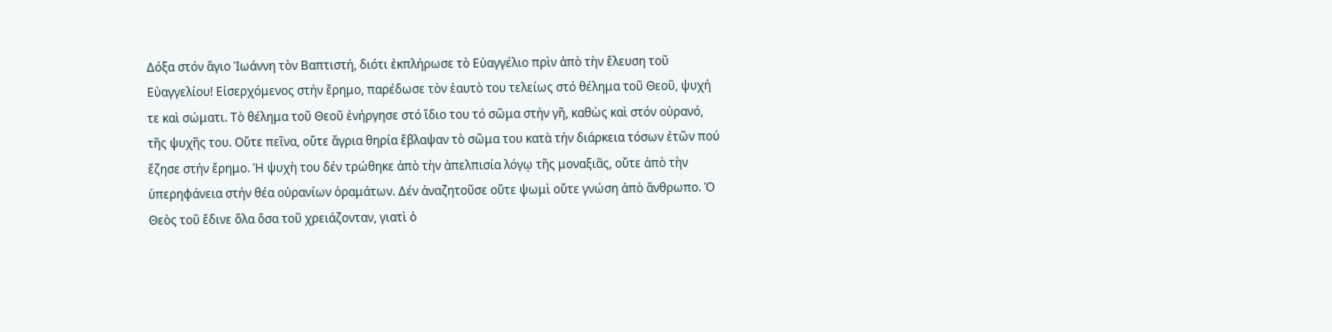Δόξα στόν ἅγιο Ἰωάννη τὸν Βαπτιστή, διότι ἐκπλήρωσε τὸ Εὐαγγέλιο πρὶν ἀπὸ τὴν ἔλευση τοῦ Εὐαγγελίου! Εἰσερχόμενος στήν ἔρημο, παρέδωσε τὸν ἑαυτὸ του τελείως στό θέλημα τοῦ Θεοῦ, ψυχή τε καὶ σώματι. Τὸ θέλημα τοῦ Θεοῦ ἐνήργησε στό ἴδιο του τό σῶμα στήν γῆ, καθὼς καὶ στόν οὐρανό, τῆς ψυχῆς του. Οὔτε πεῖνα, οὔτε ἄγρια θηρία ἔβλαψαν τὸ σῶμα του κατὰ τήν διάρκεια τόσων ἐτῶν πού ἔζησε στήν ἔρημο. Ἡ ψυχὴ του δέν τρώθηκε ἀπὸ τὴν ἀπελπισία λόγῳ τῆς μοναξιᾶς, οὔτε ἀπὸ τὴν ὑπερηφάνεια στήν θέα οὐρανίων ὁραμάτων. Δέν ἀναζητοῦσε οὔτε ψωμὶ οὔτε γνώση ἀπὸ ἄνθρωπο. Ὁ Θεὸς τοῦ ἔδινε ὅλα ὅσα τοῦ χρειάζονταν, γιατὶ ὁ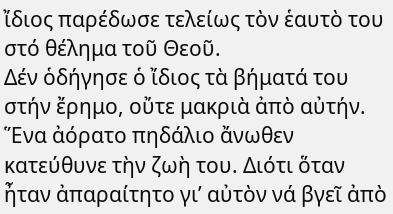ἴδιος παρέδωσε τελείως τὸν ἑαυτὸ του στό θέλημα τοῦ Θεοῦ.
Δέν ὁδήγησε ὁ ἴδιος τὰ βήματά του στήν ἔρημο, οὔτε μακριὰ ἀπὸ αὐτήν. Ἕνα ἀόρατο πηδάλιο ἄνωθεν κατεύθυνε τὴν ζωὴ του. Διότι ὅταν ἦταν ἀπαραίτητο γι’ αὐτὸν νά βγεῖ ἀπὸ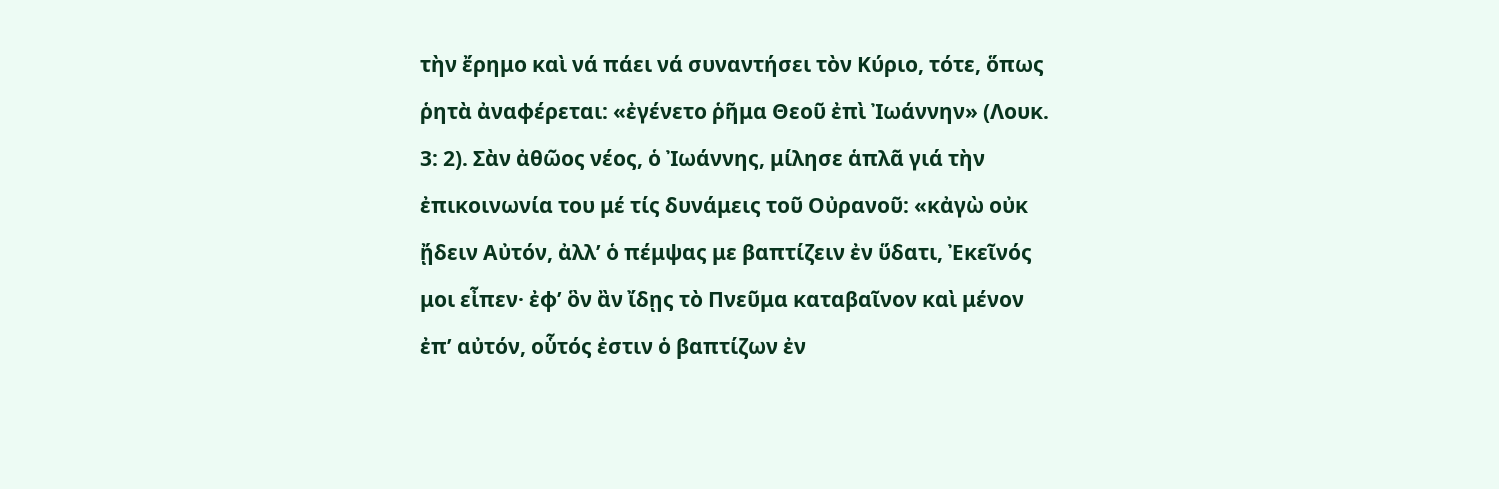τὴν ἔρημο καὶ νά πάει νά συναντήσει τὸν Κύριο, τότε, ὅπως ῥητὰ ἀναφέρεται: «ἐγένετο ῥῆμα Θεοῦ ἐπὶ Ἰωάννην» (Λουκ. 3: 2). Σὰν ἀθῶος νέος, ὁ Ἰωάννης, μίλησε ἁπλᾶ γιά τὴν ἐπικοινωνία του μέ τίς δυνάμεις τοῦ Οὐρανοῦ: «κἀγὼ οὐκ ᾔδειν Αὐτόν, ἀλλ’ ὁ πέμψας με βαπτίζειν ἐν ὕδατι, Ἐκεῖνός μοι εἶπεν· ἐφ’ ὃν ἂν ἴδῃς τὸ Πνεῦμα καταβαῖνον καὶ μένον ἐπ’ αὐτόν, οὗτός ἐστιν ὁ βαπτίζων ἐν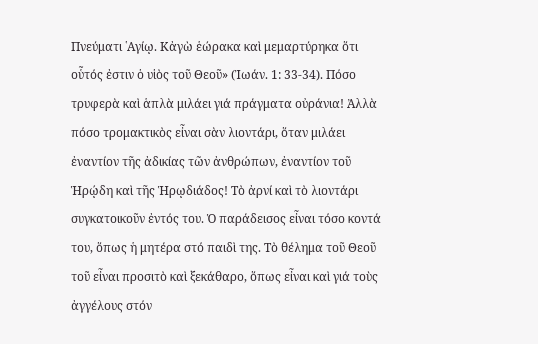Πνεύματι ῾Αγίῳ. Κἀγὼ ἑώρακα καὶ μεμαρτύρηκα ὅτι οὗτός ἐστιν ὁ υἱὸς τοῦ Θεοῦ» (Ἰωάν. 1: 33-34). Πόσο τρυφερὰ καὶ ἁπλὰ μιλάει γιά πράγματα οὐράνια! Ἀλλὰ πόσο τρομακτικὸς εἶναι σὰν λιοντάρι, ὅταν μιλάει ἐναντίον τῆς ἀδικίας τῶν ἀνθρώπων, ἐναντίον τοῦ Ἡρῴδη καὶ τῆς Ἡρῳδιάδος! Τὸ ἀρνί καὶ τὸ λιοντάρι συγκατοικοῦν ἐντός του. Ὁ παράδεισος εἶναι τόσο κοντά του, ὅπως ἡ μητέρα στό παιδὶ της. Τὸ θέλημα τοῦ Θεοῦ τοῦ εἶναι προσιτὸ καὶ ξεκάθαρο, ὅπως εἶναι καὶ γιά τοὺς ἀγγέλους στόν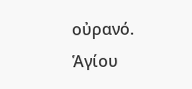οὐρανό.
Ἁγίου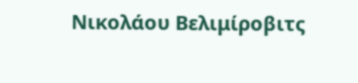Νικολάου Βελιμίροβιτς